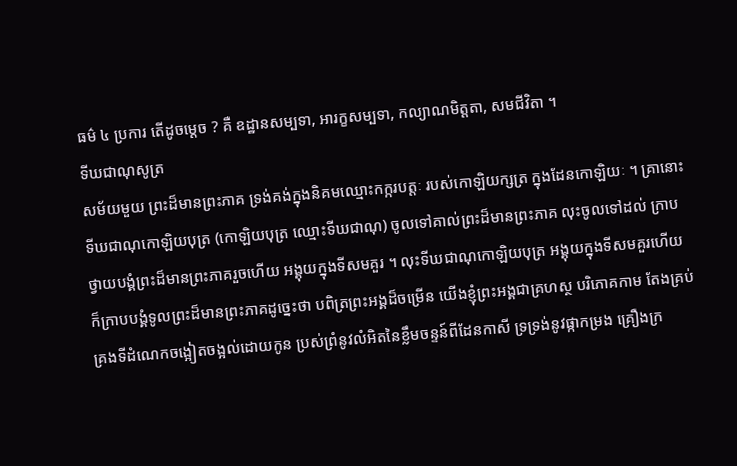ធម៌ ៤ ប្រការ តើដូចម្ដេច ? គឺ ឧដ្ឋានសម្បទា, អារក្ខសម្បទា, កល្យាណមិត្តតា, សមជីវិតា ។
ទីឃជាណុសូត្រ
សម័យមួយ ព្រះដ៏មានព្រះភាគ ទ្រង់គង់ក្នុងនិគមឈ្មោះកក្ករបត្តៈ របស់កោឡិយក្សត្រ ក្នុងដែនកោឡិយៈ ។ គ្រានោះ ទីឃជាណុកោឡិយបុត្រ (កោឡិយបុត្រ ឈ្មោះទីឃជាណុ) ចូលទៅគាល់ព្រះដ៏មានព្រះភាគ លុះចូលទៅដល់ ក្រាបថ្វាយបង្គំព្រះដ៏មានព្រះភាគរួចហើយ អង្គុយក្នុងទីសមគួរ ។ លុះទីឃជាណុកោឡិយបុត្រ អង្គុយក្នុងទីសមគួរហើយ ក៏ក្រាបបង្គំទូលព្រះដ៏មានព្រះភាគដូច្នេះថា បពិត្រព្រះអង្គដ៏ចម្រើន យើងខ្ញុំព្រះអង្គជាគ្រហស្ថ បរិភោគកាម តែងគ្រប់គ្រងទីដំណេកចង្អៀតចង្អល់ដោយកូន ប្រស់ព្រំនូវលំអិតនៃខ្លឹមចន្ទន៍ពីដែនកាសី ទ្រទ្រង់នូវផ្កាកម្រង គ្រឿងក្រ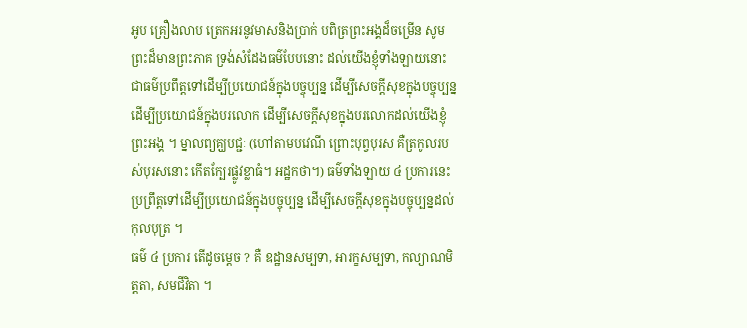អូប គ្រឿងលាប ត្រេកអរនូវមាសនិងប្រាក់ បពិត្រព្រះអង្គដ៏ចម្រើន សូមព្រះដ៏មានព្រះភាគ ទ្រង់សំដែងធម៌បែបនោះ ដល់យើងខ្ញុំទាំងឡាយនោះ ជាធម៌ប្រពឹត្តទៅដើម្បីប្រយោជន៍ក្នុងបច្ចុប្បន្ន ដើម្បីសេចក្ដីសុខក្នុងបច្ចុប្បន្ន ដើម្បីប្រយោជន៍ក្នុងបរលោក ដើម្បីសេចក្ដីសុខក្នុងបរលោកដល់យើងខ្ញុំព្រះអង្គ ។ ម្នាលព្យគ្ឃបជ្ជៈ (ហៅតាមបវេណី ព្រោះបុព្វបុរស គឺត្រកូលរបស់បុរសនោះ កើតក្បែរផ្លូវខ្លាធំ។ អដ្ឋកថា។) ធម៌ទាំងឡាយ ៤ ប្រការនេះ ប្រព្រឹត្តទៅដើម្បីប្រយោជន៍ក្នុងបច្ចុប្បន្ន ដើម្បីសេចក្ដីសុខក្នុងបច្ចុប្បន្នដល់កុលបុត្រ ។
ធម៌ ៤ ប្រការ តើដូចម្ដេច ? គឺ ឧដ្ឋានសម្បទា, អារក្ខសម្បទា, កល្យាណមិត្តតា, សមជីវិតា ។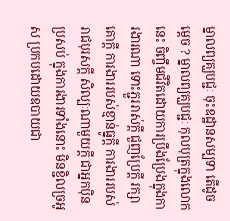ម្នាលព្យគ្ឃបជ្ជៈ ចុះឧដ្ឋានសម្បទា តើដូចម្ដេច ? ម្នាលព្យគ្ឃបជ្ជៈ កុលបុត្រក្នុងលោកនេះ ចិញ្ចឹមជីវិតដោយការប្រឹងប្រែងក្នុងការងារណា ទោះភ្ជួររាស់ក្ដី ជួញប្រែក្ដី រក្សាគោក្ដី ការងាររបស់ខ្មាន់ធ្នូក្ដី ការងាររបស់រាជបុរសក្ដី សិល្បៈណាមួយក្ដី ជាអ្នកប៉ិនប្រសប់ ក្នុងការងារទាំងនោះ មិនខ្ជិលច្រអូស ប្រកបដោយឧបាយជា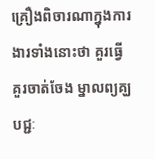គ្រឿងពិចារណាក្នុងការងារទាំងនោះថា គួរធ្វើ គួរចាត់ចែង ម្នាលព្យគ្ឃបជ្ជៈ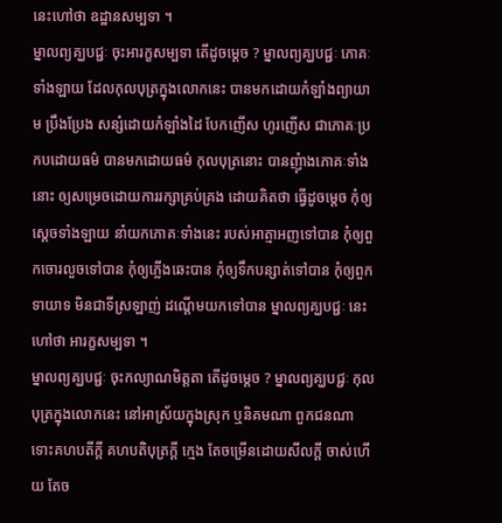នេះហៅថា ឧដ្ឋានសម្បទា ។
ម្នាលព្យគ្ឃបជ្ជៈ ចុះអារក្ខសម្បទា តើដូចម្ដេច ? ម្នាលព្យគ្ឃបជ្ជៈ ភោគៈទាំងឡាយ ដែលកុលបុត្រក្នុងលោកនេះ បានមកដោយកំឡាំងព្យាយាម ប្រឹងប្រែង សន្សំដោយកំឡាំងដៃ បែកញើស ហូរញើស ជាភោគៈប្រកបដោយធម៌ បានមកដោយធម៌ កុលបុត្រនោះ បានញុំាងភោគៈទាំងនោះ ឲ្យសម្រេចដោយការរក្សាគ្រប់គ្រង ដោយគិតថា ធ្វើដូចម្ដេច កុំឲ្យសេ្ដចទាំងឡាយ នាំយកភោគៈទាំងនេះ របស់អាត្មាអញទៅបាន កុំឲ្យពួកចោរលួចទៅបាន កុំឲ្យភ្លើងឆេះបាន កុំឲ្យទឹកបន្សាត់ទៅបាន កុំឲ្យពួកទាយាទ មិនជាទីស្រឡាញ់ ដណ្ដើមយកទៅបាន ម្នាលព្យគ្ឃបជ្ជៈ នេះហៅថា អារក្ខសម្បទា ។
ម្នាលព្យគ្ឃបជ្ជៈ ចុះកល្យាណមិត្តតា តើដូចម្ដេច ? ម្នាលព្យគ្ឃបជ្ជៈ កុលបុត្រក្នុងលោកនេះ នៅអាស្រ័យក្នុងស្រុក ឬនិគមណា ពួកជនណា ទោះគហបតីក្ដី គហបតិបុត្រក្ដី ក្មេង តែចម្រើនដោយសីលក្ដី ចាស់ហើយ តែច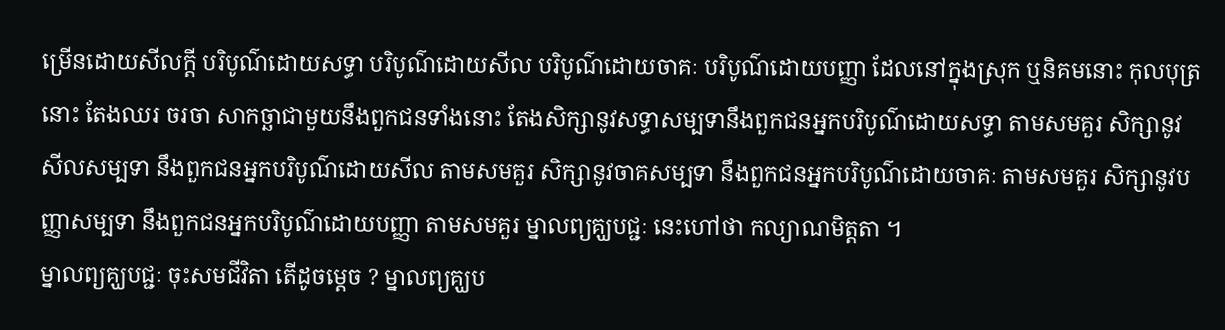ម្រើនដោយសីលក្ដី បរិបូណ៌ដោយសទ្ធា បរិបូណ៌ដោយសីល បរិបូណ៌ដោយចាគៈ បរិបូណ៌ដោយបញ្ញា ដែលនៅក្នុងស្រុក ឬនិគមនោះ កុលបុត្រនោះ តែងឈរ ចរចា សាកច្ឆាជាមួយនឹងពួកជនទាំងនោះ តែងសិក្សានូវសទ្ធាសម្បទានឹងពួកជនអ្នកបរិបូណ៌ដោយសទ្ធា តាមសមគួរ សិក្សានូវសីលសម្បទា នឹងពួកជនអ្នកបរិបូណ៌ដោយសីល តាមសមគួរ សិក្សានូវចាគសម្បទា នឹងពួកជនអ្នកបរិបូណ៌ដោយចាគៈ តាមសមគួរ សិក្សានូវបញ្ញាសម្បទា នឹងពួកជនអ្នកបរិបូណ៌ដោយបញ្ញា តាមសមគួរ ម្នាលព្យគ្ឃបជ្ជៈ នេះហៅថា កល្យាណមិត្តតា ។
ម្នាលព្យគ្ឃបជ្ជៈ ចុះសមជីវិតា តើដូចម្តេច ? ម្នាលព្យគ្ឃប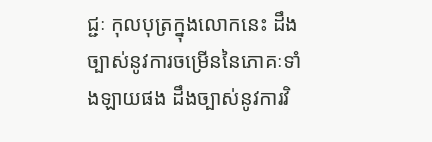ជ្ជៈ កុលបុត្រក្នុងលោកនេះ ដឹងច្បាស់នូវការចម្រើននៃភោគៈទាំងឡាយផង ដឹងច្បាស់នូវការវិ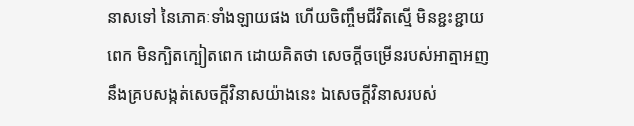នាសទៅ នៃភោគៈទាំងឡាយផង ហើយចិញ្ចឹមជីវិតស្មើ មិនខ្ជះខ្ជាយពេក មិនក្បិតក្បៀតពេក ដោយគិតថា សេចក្ដីចម្រើនរបស់អាត្មាអញ នឹងគ្របសង្កត់សេចក្ដីវិនាសយ៉ាងនេះ ឯសេចក្ដីវិនាសរបស់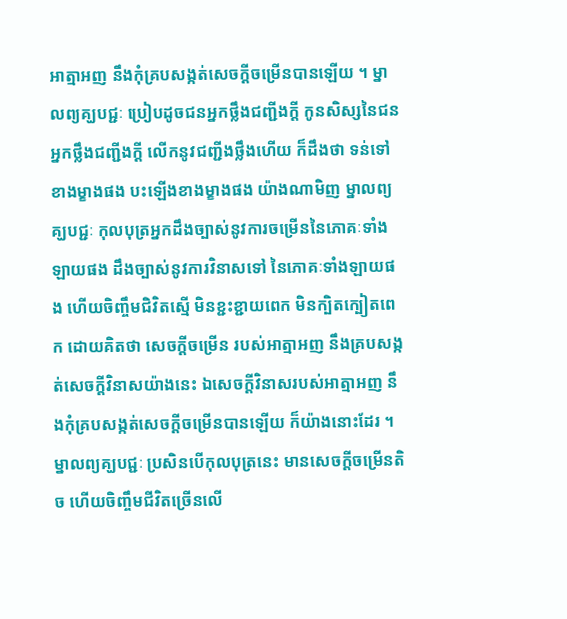អាត្មាអញ នឹងកុំគ្របសង្កត់សេចក្ដីចម្រើនបានឡើយ ។ ម្នាលព្យគ្ឃបជ្ជៈ ប្រៀបដូចជនអ្នកថ្លឹងជញ្ជីងក្ដី កូនសិស្សនៃជនអ្នកថ្លឹងជញ្ជីងក្ដី លើកនូវជញ្ជីងថ្លឹងហើយ ក៏ដឹងថា ទន់ទៅខាងម្ខាងផង បះឡើងខាងម្ខាងផង យ៉ាងណាមិញ ម្នាលព្យគ្ឃបជ្ជៈ កុលបុត្រអ្នកដឹងច្បាស់នូវការចម្រើននៃភោគៈទាំងឡាយផង ដឹងច្បាស់នូវការវិនាសទៅ នៃភោគៈទាំងឡាយផង ហើយចិញ្ចឹមជិវិតស្មើ មិនខ្ជះខ្ជាយពេក មិនក្បិតក្បៀតពេក ដោយគិតថា សេចក្ដីចម្រើន របស់អាត្មាអញ នឹងគ្របសង្កត់សេចក្ដីវិនាសយ៉ាងនេះ ឯសេចក្ដីវិនាសរបស់អាត្មាអញ នឹងកុំគ្របសង្កត់សេចក្ដីចម្រើនបានឡើយ ក៏យ៉ាងនោះដែរ ។ ម្នាលព្យគ្ឃបជ្ជៈ ប្រសិនបើកុលបុត្រនេះ មានសេចក្ដីចម្រើនតិច ហើយចិញ្ចឹមជីវិតច្រើនលើ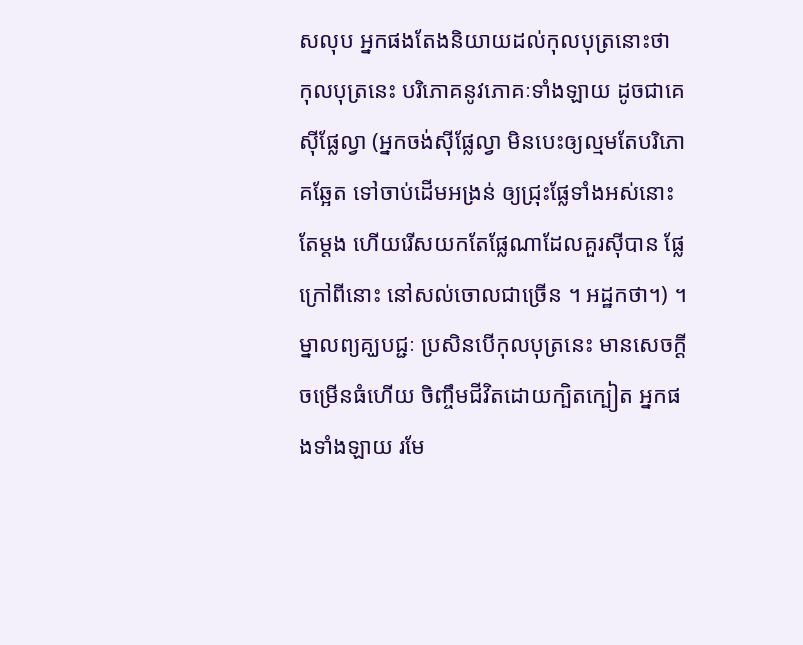សលុប អ្នកផងតែងនិយាយដល់កុលបុត្រនោះថា កុលបុត្រនេះ បរិភោគនូវភោគៈទាំងឡាយ ដូចជាគេស៊ីផ្លែល្វា (អ្នកចង់ស៊ីផ្លែល្វា មិនបេះឲ្យល្មមតែបរិភោគឆ្អែត ទៅចាប់ដើមអង្រន់ ឲ្យជ្រុះផ្លែទាំងអស់នោះតែម្តង ហើយរើសយកតែផ្លែណាដែលគួរស៊ីបាន ផ្លែក្រៅពីនោះ នៅសល់ចោលជាច្រើន ។ អដ្ឋកថា។) ។ ម្នាលព្យគ្ឃបជ្ជៈ ប្រសិនបើកុលបុត្រនេះ មានសេចក្ដីចម្រើនធំហើយ ចិញ្ចឹមជីវិតដោយក្បិតក្បៀត អ្នកផងទាំងឡាយ រមែ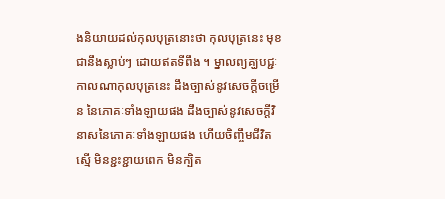ងនិយាយដល់កុលបុត្រនោះថា កុលបុត្រនេះ មុខជានឹងស្លាប់ៗ ដោយឥតទីពឹង ។ ម្នាលព្យគ្ឃបជ្ជៈ កាលណាកុលបុត្រនេះ ដឹងច្បាស់នូវសេចក្ដីចម្រើន នៃភោគៈទាំងឡាយផង ដឹងច្បាស់នូវសេចក្ដីវិនាសនៃភោគៈទាំងឡាយផង ហើយចិញ្ចឹមជីវិតស្មើ មិនខ្ជះខ្ជាយពេក មិនក្បិត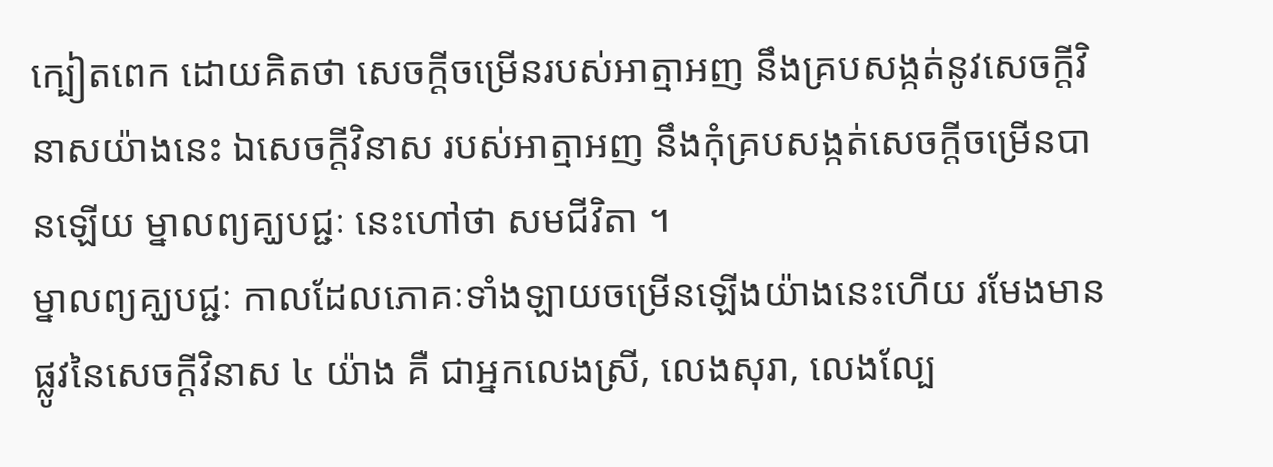ក្បៀតពេក ដោយគិតថា សេចក្ដីចម្រើនរបស់អាត្មាអញ នឹងគ្របសង្កត់នូវសេចក្ដីវិនាសយ៉ាងនេះ ឯសេចក្ដីវិនាស របស់អាត្មាអញ នឹងកុំគ្របសង្កត់សេចក្ដីចម្រើនបានឡើយ ម្នាលព្យគ្ឃបជ្ជៈ នេះហៅថា សមជីវិតា ។
ម្នាលព្យគ្ឃបជ្ជៈ កាលដែលភោគៈទាំងឡាយចម្រើនឡើងយ៉ាងនេះហើយ រមែងមានផ្លូវនៃសេចក្ដីវិនាស ៤ យ៉ាង គឺ ជាអ្នកលេងស្រី, លេងសុរា, លេងល្បែ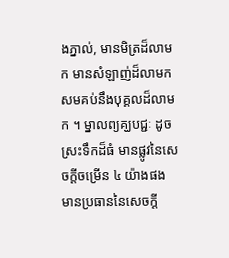ងភ្នាល់, មានមិត្រដ៏លាមក មានសំឡាញ់ដ៏លាមក សមគប់នឹងបុគ្គលដ៏លាមក ។ ម្នាលព្យគ្ឃបជ្ជៈ ដូចស្រះទឹកដ៏ធំ មានផ្លូវនៃសេចក្ដីចម្រើន ៤ យ៉ាងផង មានប្រធាននៃសេចក្ដី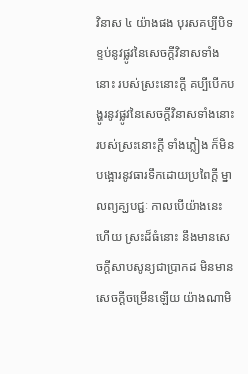វិនាស ៤ យ៉ាងផង បុរសគប្បីបិទខ្ទប់នូវផ្លូវនៃសេចក្ដីវិនាសទាំងនោះ របស់ស្រះនោះក្ដី គប្បីបើកបង្ហូរនូវផ្លូវនៃសេចក្ដីវិនាសទាំងនោះ របស់ស្រះនោះក្ដី ទាំងភ្លៀង ក៏មិនបង្អោរនូវធារទឹកដោយប្រពៃក្ដី ម្នាលព្យគ្ឃបជ្ជៈ កាលបើយ៉ាងនេះហើយ ស្រះដ៏ធំនោះ នឹងមានសេចក្ដីសាបសូន្យជាប្រាកដ មិនមានសេចក្ដីចម្រើនឡើយ យ៉ាងណាមិ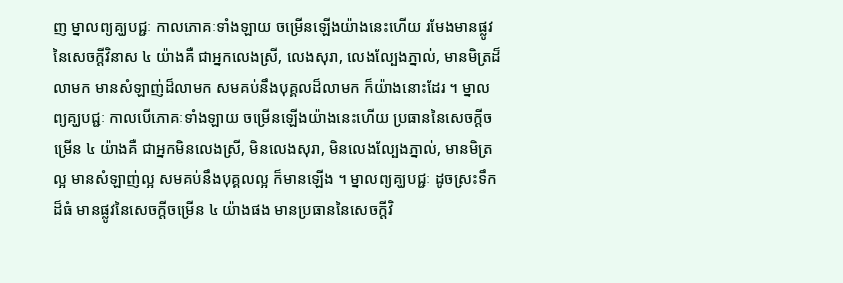ញ ម្នាលព្យគ្ឃបជ្ជៈ កាលភោគៈទាំងឡាយ ចម្រើនឡើងយ៉ាងនេះហើយ រមែងមានផ្លូវនៃសេចក្ដីវិនាស ៤ យ៉ាងគឺ ជាអ្នកលេងស្រី, លេងសុរា, លេងល្បែងភ្នាល់, មានមិត្រដ៏លាមក មានសំឡាញ់ដ៏លាមក សមគប់នឹងបុគ្គលដ៏លាមក ក៏យ៉ាងនោះដែរ ។ ម្នាលព្យគ្ឃបជ្ជៈ កាលបើភោគៈទាំងឡាយ ចម្រើនឡើងយ៉ាងនេះហើយ ប្រធាននៃសេចក្ដីចម្រើន ៤ យ៉ាងគឺ ជាអ្នកមិនលេងស្រី, មិនលេងសុរា, មិនលេងល្បែងភ្នាល់, មានមិត្រល្អ មានសំឡាញ់ល្អ សមគប់នឹងបុគ្គលល្អ ក៏មានឡើង ។ ម្នាលព្យគ្ឃបជ្ជៈ ដូចស្រះទឹកដ៏ធំ មានផ្លូវនៃសេចក្ដីចម្រើន ៤ យ៉ាងផង មានប្រធាននៃសេចក្ដីវិ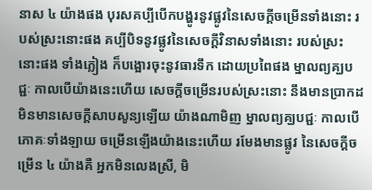នាស ៤ យ៉ាងផង បុរសគប្បីបើកបង្ហូរនូវផ្លូវនៃសេចក្ដីចម្រើនទាំងនោះ របស់ស្រះនោះផង គប្បីបិទនូវផ្លូវនៃសេចក្ដីវិនាសទាំងនោះ របស់ស្រះនោះផង ទាំងភ្លៀង ក៏បង្អោរចុះនូវធារទឹក ដោយប្រពៃផង ម្នាលព្យគ្ឃបជ្ជៈ កាលបើយ៉ាងនេះហើយ សេចក្ដីចម្រើនរបស់ស្រះនោះ នឹងមានប្រាកដ មិនមានសេចក្ដីសាបសូន្យឡើយ យ៉ាងណាមិញ ម្នាលព្យគ្ឃបជ្ជៈ កាលបើភោគៈទាំងឡាយ ចម្រើនឡើងយ៉ាងនេះហើយ រមែងមានផ្លូវ នៃសេចក្ដីចម្រើន ៤ យ៉ាងគឺ អ្នកមិនលេងស្រី, មិ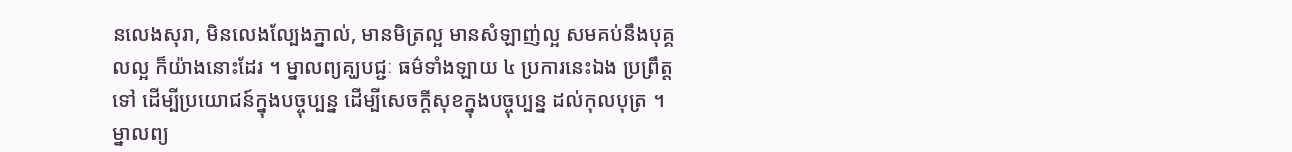នលេងសុរា, មិនលេងល្បែងភ្នាល់, មានមិត្រល្អ មានសំឡាញ់ល្អ សមគប់នឹងបុគ្គលល្អ ក៏យ៉ាងនោះដែរ ។ ម្នាលព្យគ្ឃបជ្ជៈ ធម៌ទាំងឡាយ ៤ ប្រការនេះឯង ប្រព្រឹត្តទៅ ដើម្បីប្រយោជន៍ក្នុងបច្ចុប្បន្ន ដើម្បីសេចក្ដីសុខក្នុងបច្ចុប្បន្ន ដល់កុលបុត្រ ។ ម្នាលព្យ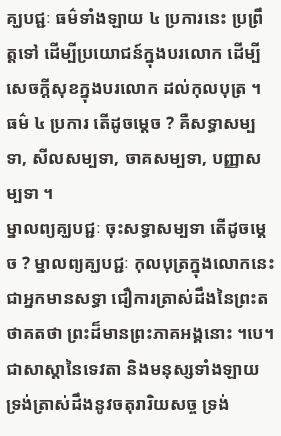គ្ឃបជ្ជៈ ធម៌ទាំងឡាយ ៤ ប្រការនេះ ប្រព្រឹត្តទៅ ដើម្បីប្រយោជន៍ក្នុងបរលោក ដើម្បីសេចក្ដីសុខក្នុងបរលោក ដល់កុលបុត្រ ។
ធម៌ ៤ ប្រការ តើដូចម្ដេច ? គឺសទ្ធាសម្បទា, សីលសម្បទា, ចាគសម្បទា, បញ្ញាសម្បទា ។
ម្នាលព្យគ្ឃបជ្ជៈ ចុះសទ្ធាសម្បទា តើដូចម្ដេច ? ម្នាលព្យគ្ឃបជ្ជៈ កុលបុត្រក្នុងលោកនេះ ជាអ្នកមានសទ្ធា ជឿការត្រាស់ដឹងនៃព្រះតថាគតថា ព្រះដ៏មានព្រះភាគអង្គនោះ ។បេ។ ជាសាស្ដានៃទេវតា និងមនុស្សទាំងឡាយ ទ្រង់ត្រាស់ដឹងនូវចតុរារិយសច្ច ទ្រង់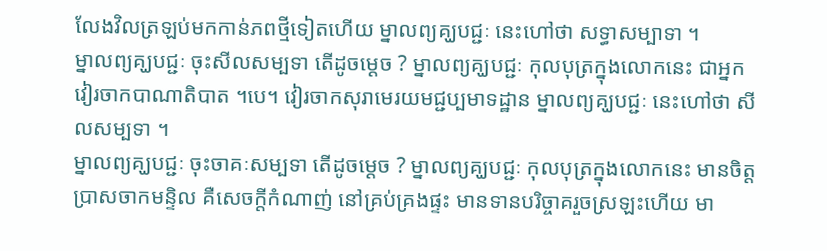លែងវិលត្រឡប់មកកាន់ភពថ្មីទៀតហើយ ម្នាលព្យគ្ឃបជ្ជៈ នេះហៅថា សទ្ធាសម្បាទា ។
ម្នាលព្យគ្ឃបជ្ជៈ ចុះសីលសម្បទា តើដូចម្ដេច ? ម្នាលព្យគ្ឃបជ្ជៈ កុលបុត្រក្នុងលោកនេះ ជាអ្នកវៀរចាកបាណាតិបាត ។បេ។ វៀរចាកសុរាមេរយមជ្ជប្បមាទដ្ឋាន ម្នាលព្យគ្ឃបជ្ជៈ នេះហៅថា សីលសម្បទា ។
ម្នាលព្យគ្ឃបជ្ជៈ ចុះចាគៈសម្បទា តើដូចម្ដេច ? ម្នាលព្យគ្ឃបជ្ជៈ កុលបុត្រក្នុងលោកនេះ មានចិត្តប្រាសចាកមន្ទិល គឺសេចក្ដីកំណាញ់ នៅគ្រប់គ្រងផ្ទះ មានទានបរិច្ចាគរួចស្រឡះហើយ មា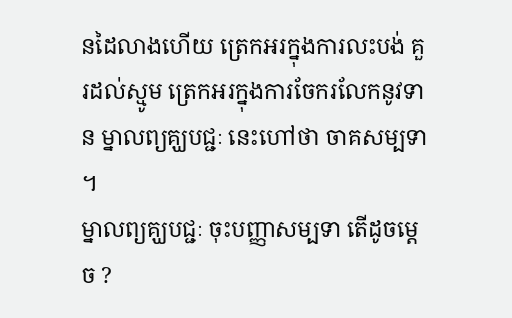នដៃលាងហើយ ត្រេកអរក្នុងការលះបង់ គួរដល់ស្មូម ត្រេកអរក្នុងការចែករលែកនូវទាន ម្នាលព្យគ្ឃបជ្ជៈ នេះហៅថា ចាគសម្បទា ។
ម្នាលព្យគ្ឃបជ្ជៈ ចុះបញ្ញាសម្បទា តើដូចម្ដេច ?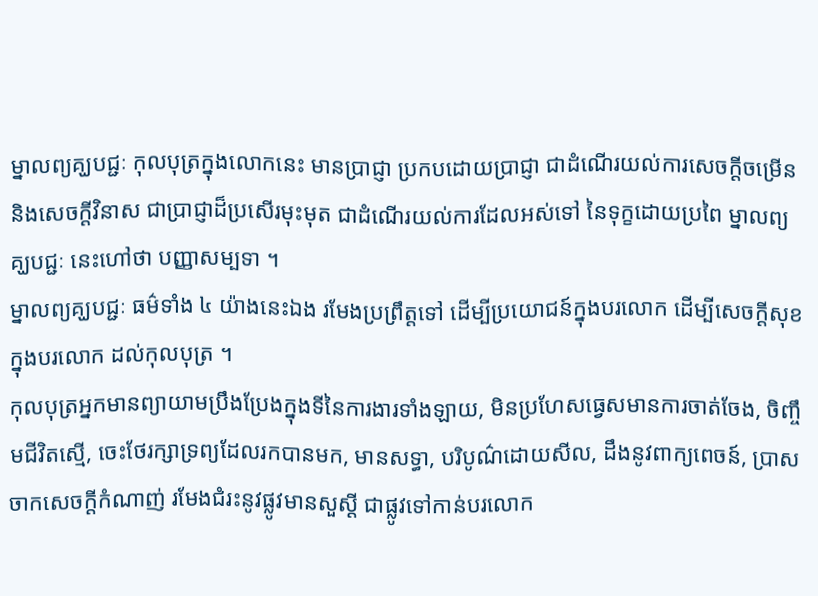ម្នាលព្យគ្ឃបជ្ជៈ កុលបុត្រក្នុងលោកនេះ មានប្រាជ្ញា ប្រកបដោយប្រាជ្ញា ជាដំណើរយល់ការសេចក្ដីចម្រើន និងសេចក្ដីវិនាស ជាប្រាជ្ញាដ៏ប្រសើរមុះមុត ជាដំណើរយល់ការដែលអស់ទៅ នៃទុក្ខដោយប្រពៃ ម្នាលព្យគ្ឃបជ្ជៈ នេះហៅថា បញ្ញាសម្បទា ។
ម្នាលព្យគ្ឃបជ្ជៈ ធម៌ទាំង ៤ យ៉ាងនេះឯង រមែងប្រព្រឹត្តទៅ ដើម្បីប្រយោជន៍ក្នុងបរលោក ដើម្បីសេចក្ដីសុខក្នុងបរលោក ដល់កុលបុត្រ ។
កុលបុត្រអ្នកមានព្យាយាមប្រឹងប្រែងក្នុងទីនៃការងារទាំងឡាយ, មិនប្រហែសធ្វេសមានការចាត់ចែង, ចិញ្ចឹមជីវិតស្មើ, ចេះថែរក្សាទ្រព្យដែលរកបានមក, មានសទ្ធា, បរិបូណ៌ដោយសីល, ដឹងនូវពាក្យពេចន៍, ប្រាសចាកសេចក្ដីកំណាញ់ រមែងជំរះនូវផ្លូវមានសួស្ដី ជាផ្លូវទៅកាន់បរលោក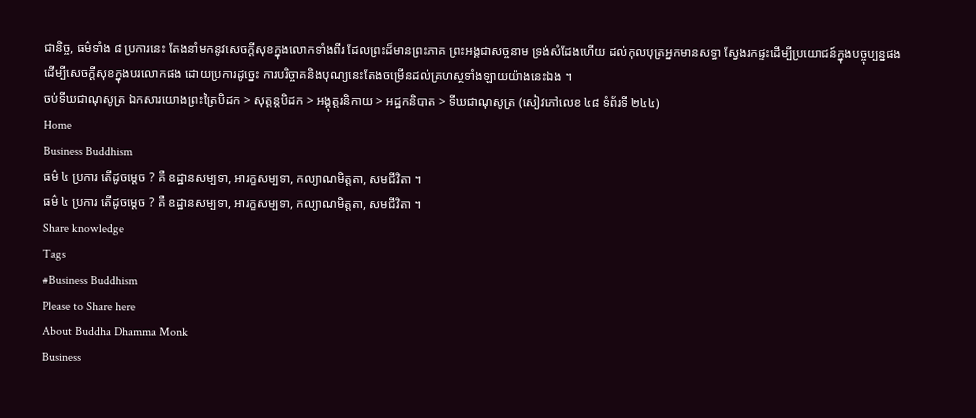ជានិច្ច, ធម៌ទាំង ៨ ប្រការនេះ តែងនាំមកនូវសេចក្ដីសុខក្នុងលោកទាំងពីរ ដែលព្រះដ៏មានព្រះភាគ ព្រះអង្គជាសច្ចនាម ទ្រង់សំដែងហើយ ដល់កុលបុត្រអ្នកមានសទ្ធា ស្វែងរកផ្ទះដើម្បីប្រយោជន៍ក្នុងបច្ចុប្បន្នផង ដើម្បីសេចក្ដីសុខក្នុងបរលោកផង ដោយប្រការដូច្នេះ ការបរិច្ចាគនិងបុណ្យនេះតែងចម្រើនដល់គ្រហស្ថទាំងឡាយយ៉ាងនេះឯង ។
ចប់ទីឃជាណុសូត្រ ឯកសារយោងព្រះត្រៃបិដក > សុត្តន្តបិដក > អង្គុត្តរនិកាយ > អដ្ឋកនិបាត > ទីឃជាណុសូត្រ (សៀវភៅលេខ ៤៨ ទំព័រទី ២៤៤)
Home
Business Buddhism
ធម៌ ៤ ប្រការ តើដូចម្ដេច ? គឺ ឧដ្ឋានសម្បទា, អារក្ខសម្បទា, កល្យាណមិត្តតា, សមជីវិតា ។
ធម៌ ៤ ប្រការ តើដូចម្ដេច ? គឺ ឧដ្ឋានសម្បទា, អារក្ខសម្បទា, កល្យាណមិត្តតា, សមជីវិតា ។
Share knowledge
Tags
#Business Buddhism
Please to Share here
About Buddha Dhamma Monk
Business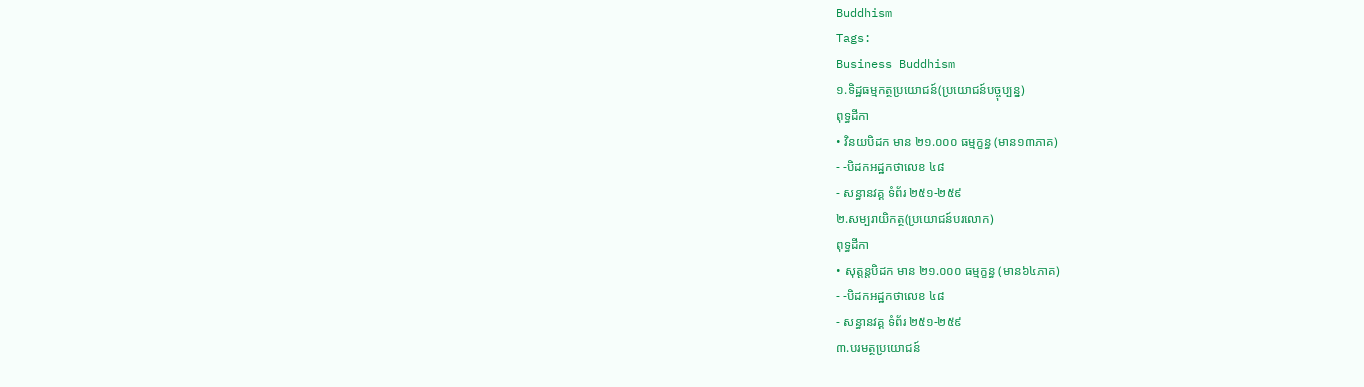Buddhism
Tags:
Business Buddhism
១.ទិដ្ឋធម្មកត្ថប្រយោជន៍(ប្រយោជន៍បច្ចុប្បន្ន)
ពុទ្ធដីកា
• វិនយបិដក មាន ២១.០០០ ធម្មក្ខន្ធ (មាន១៣ភាគ)
- -បិដកអដ្ឋកថាលេខ ៤៨
- សន្ធានវគ្គ ទំព័រ ២៥១-២៥៩
២.សម្បរាយិកត្ថ(ប្រយោជន៍បរលោក)
ពុទ្ធដីកា
• សុត្តន្តបិដក មាន ២១.០០០ ធម្មក្ខន្ធ (មាន៦៤ភាគ)
- -បិដកអដ្ឋកថាលេខ ៤៨
- សន្ធានវគ្គ ទំព័រ ២៥១-២៥៩
៣.បរមត្ថប្រយោជន៍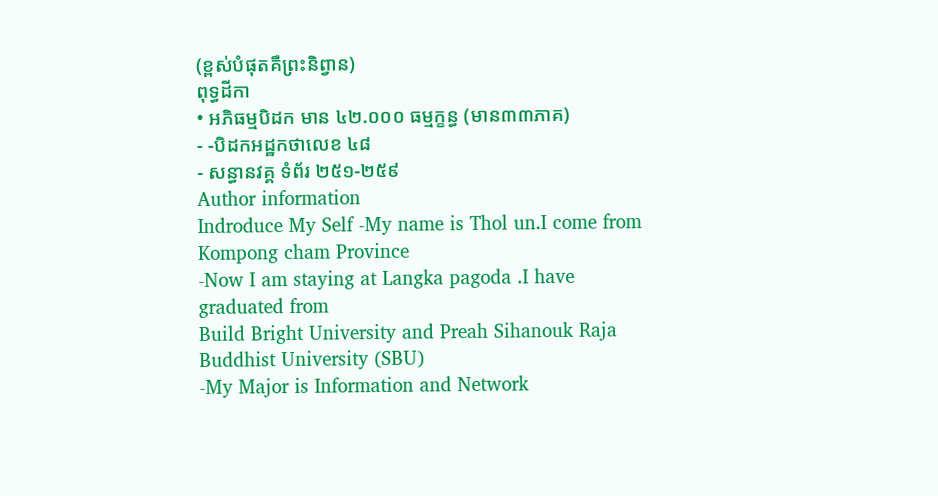(ខ្ពស់បំផុតគឺព្រះនិព្វាន)
ពុទ្ធដីកា
• អភិធម្មបិដក មាន ៤២.០០០ ធម្មក្ខន្ធ (មាន៣៣ភាគ)
- -បិដកអដ្ឋកថាលេខ ៤៨
- សន្ធានវគ្គ ទំព័រ ២៥១-២៥៩
Author information
Indroduce My Self -My name is Thol un.I come from Kompong cham Province
-Now I am staying at Langka pagoda .I have graduated from
Build Bright University and Preah Sihanouk Raja Buddhist University (SBU)
-My Major is Information and Network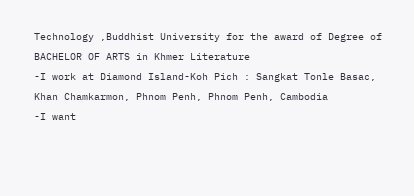Technology ,Buddhist University for the award of Degree of BACHELOR OF ARTS in Khmer Literature
-I work at Diamond Island-Koh Pich : Sangkat Tonle Basac, Khan Chamkarmon, Phnom Penh, Phnom Penh, Cambodia
-I want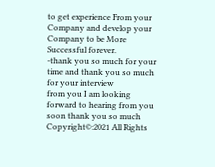to get experience From your Company and develop your Company to be More Successful forever.
-thank you so much for your time and thank you so much for your interview
from you I am looking forward to hearing from you soon thank you so much
Copyright©:2021 All Rights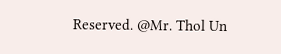Reserved. @Mr. Thol Un